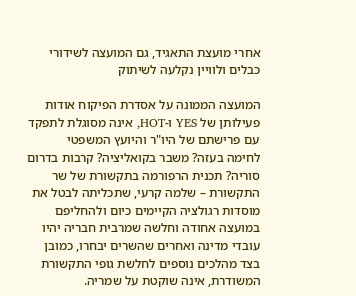אחרי מועצת התאגיד, גם המועצה לשידורי כבלים ולוויין נקלעה לשיתוק

המועצה הממונה על אסדרת הפיקוח אודות פעילותן של YES ו-HOT, אינה מסוגלת לתפקד עם פרישתם של היו"ר והיועץ המשפטי
לחימה בעזה? משבר בקואליציה? קרבות בדרום סוריה? תכנית הרפורמה בתקשורת של שר התקשורת – שלמה קרעי, שתכליתה לבטל את מוסדות רגולציה הקיימים כיום ולהחליפם במועצה אחודה וחלשה שמרבית חבריה יהיו עובדי מדינה ואחרים שהשרים יבחרו, כמובן בצד מהלכים נוספים לחלשת גופי התקשורת המשודרת, אינה שוקטת על שמריה.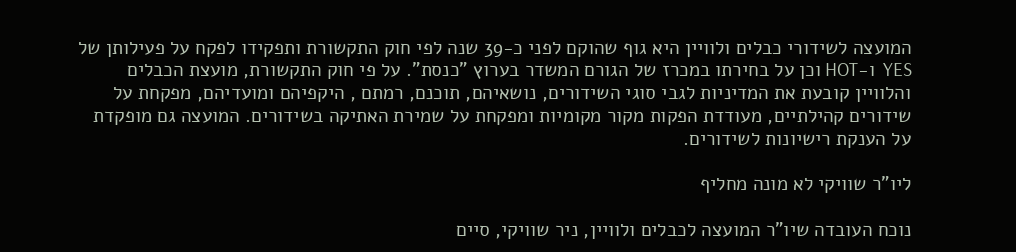המועצה לשידורי כבלים ולוויין היא גוף שהוקם לפני כ-39 שנה לפי חוק התקשורת ותפקידו לפקח על פעילותן של YES  ו-HOT וכן על בחירתו במכרז של הגורם המשדר בערוץ "כנסת". על פי חוק התקשורת, מועצת הכבלים והלוויין קובעת את המדיניות לגבי סוגי השידורים, נושאיהם, תוכנם, רמתם , היקפיהם ומועדיהם, מפקחת על שידורים קהילתיים, מעודדת הפקות מקור מקומיות ומפקחת על שמירת האתיקה בשידורים. המועצה גם מופקדת על הענקת רישיונות לשידורים.

ליו"ר שוויקי לא מונה מחליף

נוכח העובדה שיו"ר המועצה לכבלים ולוויין, ניר שוויקי, סיים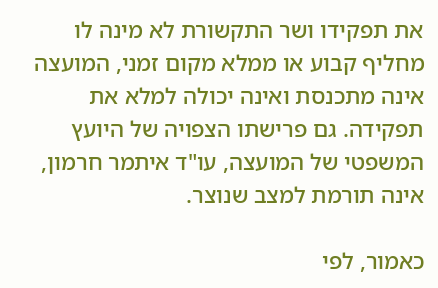את תפקידו ושר התקשורת לא מינה לו מחליף קבוע או ממלא מקום זמני, המועצה אינה מתכנסת ואינה יכולה למלא את תפקידה. גם פרישתו הצפויה של היועץ המשפטי של המועצה, עו"ד איתמר חרמון, אינה תורמת למצב שנוצר.

כאמור, לפי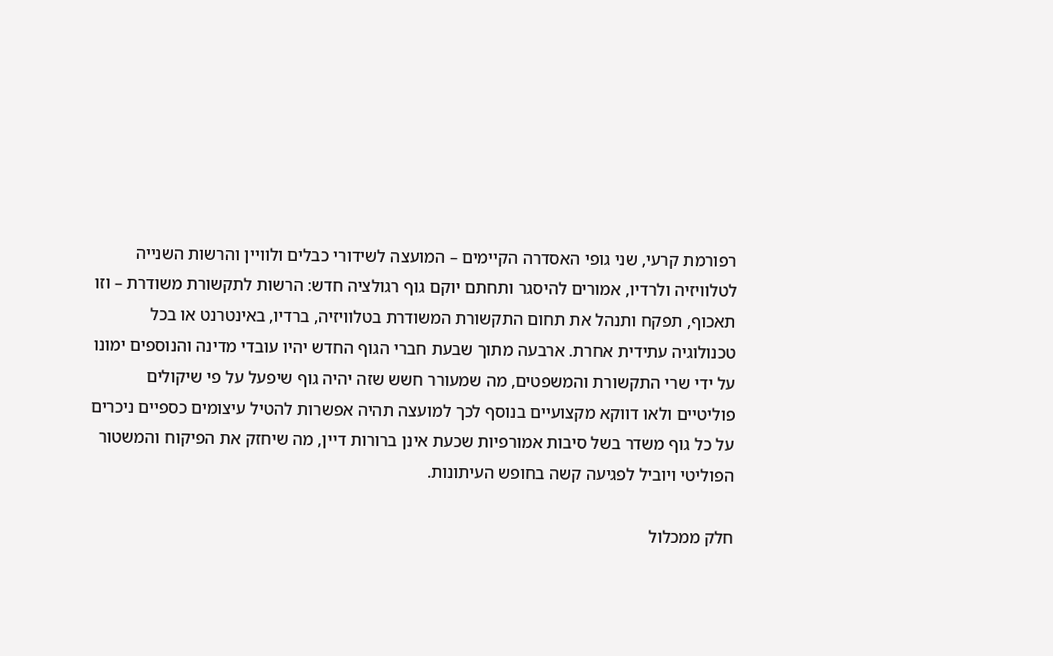רפורמת קרעי, שני גופי האסדרה הקיימים – המועצה לשידורי כבלים ולוויין והרשות השנייה לטלוויזיה ולרדיו, אמורים להיסגר ותחתם יוקם גוף רגולציה חדש: הרשות לתקשורת משודרת – וזו תאכוף, תפקח ותנהל את תחום התקשורת המשודרת בטלוויזיה, ברדיו, באינטרנט או בכל טכנולוגיה עתידית אחרת. ארבעה מתוך שבעת חברי הגוף החדש יהיו עובדי מדינה והנוספים ימונו על ידי שרי התקשורת והמשפטים, מה שמעורר חשש שזה יהיה גוף שיפעל על פי שיקולים פוליטיים ולאו דווקא מקצועיים בנוסף לכך למועצה תהיה אפשרות להטיל עיצומים כספיים ניכרים על כל גוף משדר בשל סיבות אמורפיות שכעת אינן ברורות דיין, מה שיחזק את הפיקוח והמשטור הפוליטי ויוביל לפגיעה קשה בחופש העיתונות.

חלק ממכלול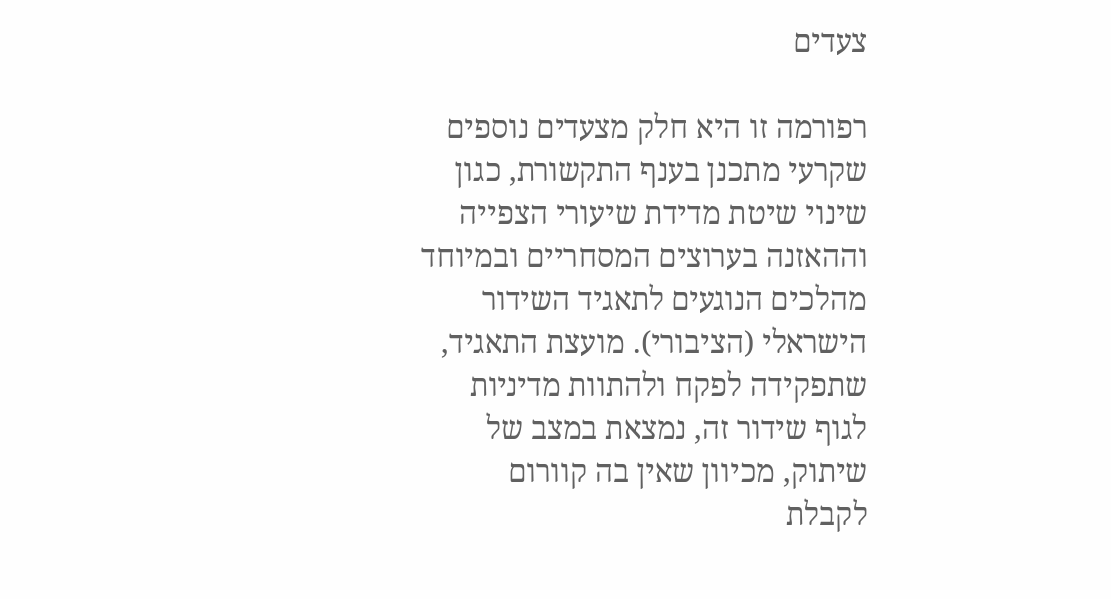צעדים

רפורמה זו היא חלק מצעדים נוספים שקרעי מתכנן בענף התקשורת, כגון שינוי שיטת מדידת שיעורי הצפייה וההאזנה בערוצים המסחריים ובמיוחד מהלכים הנוגעים לתאגיד השידור הישראלי (הציבורי). מועצת התאגיד, שתפקידה לפקח ולהתוות מדיניות לגוף שידור זה, נמצאת במצב של שיתוק, מכיוון שאין בה קוורום לקבלת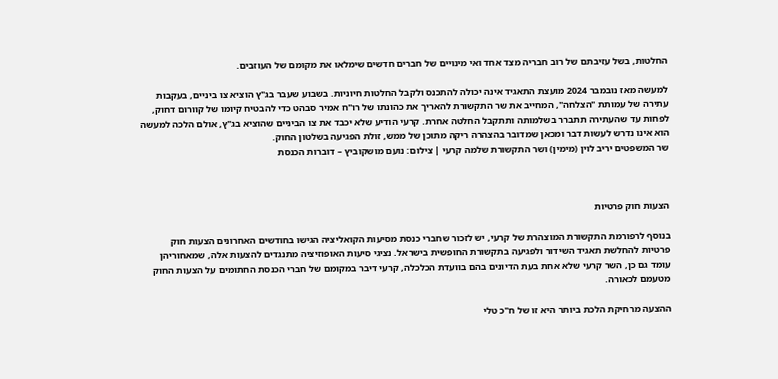החלטות, בשל עזיבתם של רוב חבריה מצד אחד ואי מינויים של חברים חדשים שימלאו את מקומם של העוזבים.

למעשה מאז נובמבר 2024 מועצת התאגיד אינה יכולה להתכנס ולקבל החלטות חיוניות. בשבוע שעבר בג"ץ הוציא צו ביניים, בעקבות עתירה של עמותת "הצלחה", המחייב את שר התקשורת להאריך את כהונתו של רו"ח אמיר סבהט כדי להבטיח קיומו של קוורום דחוק, לפחות עד שהעתירה תתברר בשלמותה ותתקבל החלטה אחרת. קרעי הודיע שלא יכבד את צו הביניים שהוציא בג"ץ, אולם הלכה למעשה הוא אינו נדרש לעשות דבר ומכאן שמדובר בהצהרה ריקה מתוכן של ממש, זולת הפגיעה בשלטון החוק.
שר המשפטים יריב לוין (מימין) ושר התקשורת שלמה קרעי | צילום: נועם מושקוביץ – דוברות הכנסת



הצעות חוק פרטיות

בנוסף לרפורמת התקשורת המוצהרת של קרעי, יש לזכור שחברי כנסת מסיעות הקואליציה הגישו בחודשים האחרונים הצעות חוק פרטיות להחלשת תאגיד השידור ולפגיעה בתקשורת החופשית בישראל. נציגי סיעות האופוזיציה מתנגדים להצעות אלה, שמאחוריהן עומד גם כן, השר קרעי שלא אחת בעת הדיונים בהם בוועדת הכלכלה, קרעי דיבר במקומם של חברי הכנסת החתומים על הצעות החוק מטעמם לכאורה.

ההצעה מרחיקת הלכת ביותר היא זו של ח"כ טלי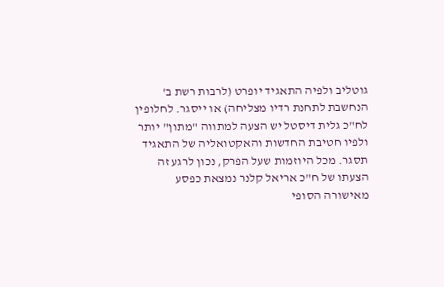גוטליב ולפיה התאגיד יופרט (לרבות רשת ב' הנחשבת לתחנת רדיו מצליחה) או ייסגר. לחלופין לח"כ גלית דיסטל יש הצעה למתווה "מתון" יותר ולפיו חטיבת החדשות והאקטואליה של התאגיד תסגר. מכל היוזמות שעל הפרק, נכון לרגע זה הצעתו של ח"כ אריאל קלנר נמצאת כפסע מאישורה הסופי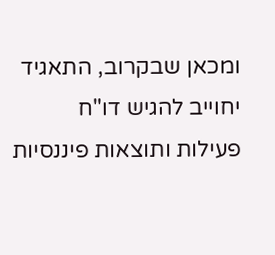ומכאן שבקרוב, התאגיד יחוייב להגיש דו"ח פעילות ותוצאות פיננסיות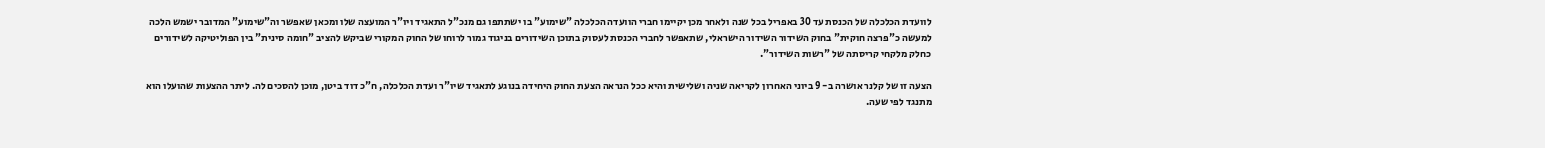לוועדת הכלכלה של הכנסת עד 30 באפריל בכל שנה ולאחר מכן יקיימו חברי הוועדה הכלכלה "שימוע" בו ישתתפו גם מנכ"ל התאגיד ויו"ר המועצה שלו ומכאן שאפשר וה"שימוע" המדובר ישמש הלכה למעשה כ"פרצה חוקית" בחוק השידור השידור הישראלי, שתאפשר לחברי הכנסת לעסוק בתוכן השידורים בניגוד גמור לרוחו של החוק המקורי שביקש להציב "חומה סינית" בין הפוליטיקה לשידורים כחלק מלקחי קריסתה של "רשות השידור".

הצעה זו של קלנר אושרה ב- 9 ביוני האחרון לקריאה שניה ושלישית והיא ככל הנראה הצעת החוק היחידה בנוגע לתאגיד שיו"ר ועדת הכלכלה, ח"כ דוד ביטן, מוכן להסכים לה. ליתר ההצעות שהועלו הוא מתנגד לפי שעה.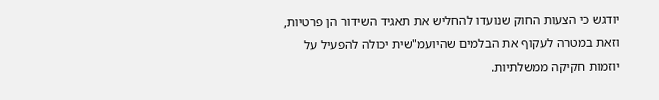יודגש כי הצעות החוק שנועדו להחליש את תאגיד השידור הן פרטיות, וזאת במטרה לעקוף את הבלמים שהיועמ"שית יכולה להפעיל על יוזמות חקיקה ממשלתיות.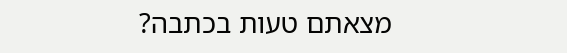מצאתם טעות בכתבה?